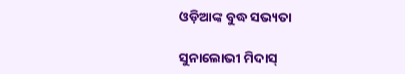ଓଡ଼ିଆଙ୍କ ବୁଦ୍ଧ ସଭ୍ୟତା

ସୁନାଲୋଭୀ ମିଦାସ୍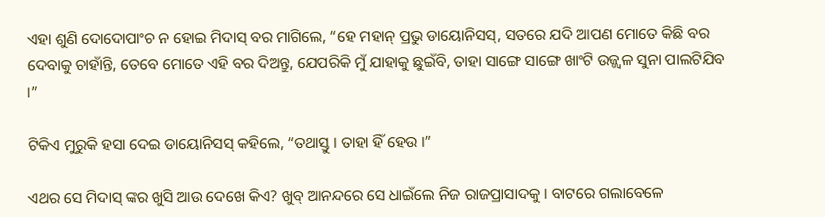ଏହା ଶୁଣି ଦୋଦୋପାଂଚ ନ ହୋଇ ମିଦାସ୍ ବର ମାଗିଲେ, “ହେ ମହାନ୍ ପ୍ରଭୁ ଡାୟୋନିସସ୍, ସତରେ ଯଦି ଆପଣ ମୋତେ କିଛି ବର ଦେବାକୁ ଚାହାଁନ୍ତି, ତେବେ ମୋତେ ଏହି ବର ଦିଅନ୍ତୁ, ଯେପରିକି ମୁଁ ଯାହାକୁ ଛୁଇଁବି, ତାହା ସାଙ୍ଗେ ସାଙ୍ଗେ ଖାଂଟି ଉଜ୍ଜ୍ୱଳ ସୁନା ପାଲଟିଯିବ ।”

ଟିକିଏ ମୁରୁକି ହସା ଦେଇ ଡାୟୋନିସସ୍ କହିଲେ, “ତଥାସ୍ତୁ । ତାହା ହିଁ ହେଉ ।”

ଏଥର ସେ ମିଦାସ୍ ଙ୍କର ଖୁସି ଆଉ ଦେଖେ କିଏ? ଖୁବ୍ ଆନନ୍ଦରେ ସେ ଧାଇଁଲେ ନିଜ ରାଜପ୍ରାସାଦକୁ । ବାଟରେ ଗଲାବେଳେ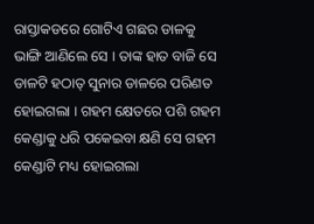ରାସ୍ତାକଡରେ ଗୋଟିଏ ଗଛର ଡାଳକୁ ଭାଙ୍ଗି ଆଣିଲେ ସେ । ତାଙ୍କ ହାତ ବାଜି ସେ ଡାଳଟି ହଠାତ୍ ସୁନାର ଡାଳରେ ପରିଣତ ହୋଇଗଲା । ଗହମ କ୍ଷେତରେ ପଶି ଗହମ କେଣ୍ଡାକୁ ଧରି ପକେଇବା କ୍ଷଣି ସେ ଗହମ କେଣ୍ଡାଟି ମଧ୍ୟ ହୋଇଗଲା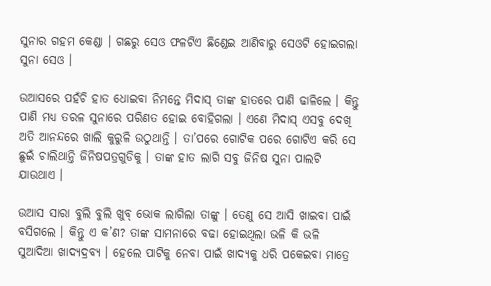ସୁନାର ଗହମ କେଣ୍ଡା । ଗଛରୁ ସେଓ ଫଳଟିଏ ଛିଣ୍ଡେଇ ଆଣିବାରୁ ସେଓଟି ହୋଇଗଲା ସୁନା ସେଓ ।

ଉଆସରେ ପହଁଚି ହାତ ଧୋଇବା ନିମନ୍ତେ ମିଦାସ୍ ତାଙ୍କ ହାତରେ ପାଣି ଢାଳିଲେ । କିନ୍ତୁ ପାଣି ମଧ୍ୟ ତରଳ ସୁନାରେ ପରିଣତ ହୋଇ ବୋହିଗଲା । ଏଣେ ମିଦାସ୍ ଏସବୁ ଦେଖି ଅତି ଆନନ୍ଦରେ ଖାଲି କୁରୁଳି ଉଠୁଥାନ୍ତି । ତା’ପରେ ଗୋଟିକ ପରେ ଗୋଟିଏ କରି ସେ ଛୁଇଁ ଚାଲିଥାନ୍ତି ଜିନିଷପତ୍ରଗୁଡିକୁ । ତାଙ୍କ ହାତ ଲାଗି ସବୁ ଜିନିଷ ସୁନା ପାଲଟି ଯାଉଥାଏ ।

ଉଆସ ସାରା ବୁଲି ବୁଲି ଖୁବ୍ ଭୋକ ଲାଗିଲା ତାଙ୍କୁ । ତେଣୁ ସେ ଆସି ଖାଇବା ପାଇଁ ବସିଗଲେ । କିନ୍ତୁ ଏ କ’ଣ? ତାଙ୍କ ସାମନାରେ ବଢା ହୋଇଥିଲା ଭଳି କି ଭଳି ସୁଆଦିଆ ଖାଦ୍ୟଦ୍ରବ୍ୟ । ହେଲେ ପାଟିକୁ ନେବା ପାଇଁ ଖାଦ୍ୟକୁ ଧରି ପକେଇବା ମାତ୍ରେ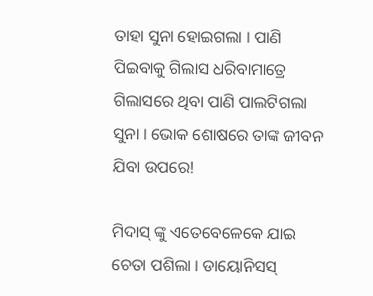ତାହା ସୁନା ହୋଇଗଲା । ପାଣି ପିଇବାକୁ ଗିଲାସ ଧରିବାମାତ୍ରେ ଗିଲାସରେ ଥିବା ପାଣି ପାଲଟିଗଲା ସୁନା । ଭୋକ ଶୋଷରେ ତାଙ୍କ ଜୀବନ ଯିବା ଉପରେ!

ମିଦାସ୍ ଙ୍କୁ ଏତେବେଳେକେ ଯାଇ ଚେତା ପଶିଲା । ଡାୟୋନିସସ୍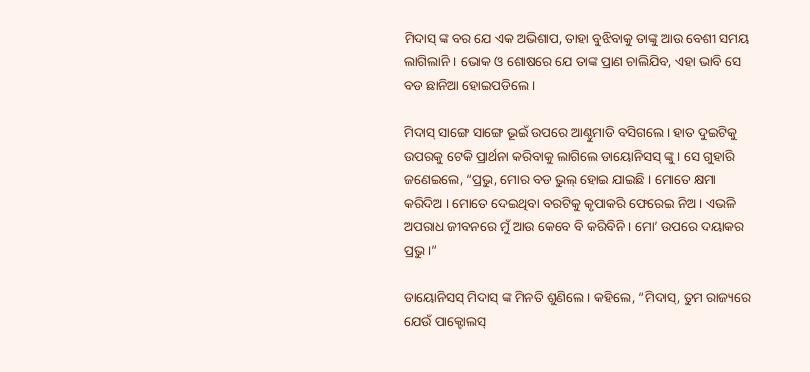ମିଦାସ୍ ଙ୍କ ବର ଯେ ଏକ ଅଭିଶାପ, ତାହା ବୁଝିବାକୁ ତାଙ୍କୁ ଆଉ ବେଶୀ ସମୟ ଲାଗିଲାନି । ଭୋକ ଓ ଶୋଷରେ ଯେ ତାଙ୍କ ପ୍ରାଣ ଚାଲିଯିବ, ଏହା ଭାବି ସେ ବଡ ଛାନିଆ ହୋଇପଡିଲେ ।

ମିଦାସ୍ ସାଙ୍ଗେ ସାଙ୍ଗେ ଭୂଇଁ ଉପରେ ଆଣ୍ଠୁମାଡି ବସିଗଲେ । ହାତ ଦୁଇଟିକୁ ଉପରକୁ ଟେକି ପ୍ରାର୍ଥନା କରିବାକୁ ଲାଗିଲେ ଡାୟୋନିସସ୍ ଙ୍କୁ । ସେ ଗୁହାରି ଜଣେଇଲେ, “ପ୍ରଭୁ, ମୋର ବଡ ଭୁଲ୍ ହୋଇ ଯାଇଛି । ମୋତେ କ୍ଷମା କରିଦିଅ । ମୋତେ ଦେଇଥିବା ବରଟିକୁ କୃପାକରି ଫେରେଇ ନିଅ । ଏଭଳି ଅପରାଧ ଜୀବନରେ ମୁଁ ଆଉ କେବେ ବି କରିବିନି । ମୋ’ ଉପରେ ଦୟାକର ପ୍ରଭୁ ।”

ଡାୟୋନିସସ୍ ମିଦାସ୍ ଙ୍କ ମିନତି ଶୁଣିଲେ । କହିଲେ, “ମିଦାସ୍, ତୁମ ରାଜ୍ୟରେ ଯେଉଁ ପାକ୍ଟୋଲସ୍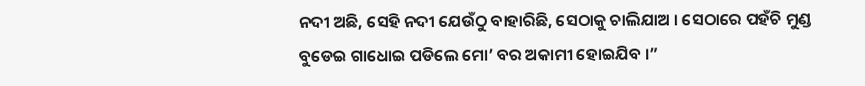ନଦୀ ଅଛି, ସେହି ନଦୀ ଯେଉଁଠୁ ବାହାରିଛି, ସେଠାକୁ ଚାଲିଯାଅ । ସେଠାରେ ପହଁଚି ମୁଣ୍ଡ ବୁଡେଇ ଗାଧୋଇ ପଡିଲେ ମୋ’ ବର ଅକାମୀ ହୋଇଯିବ ।”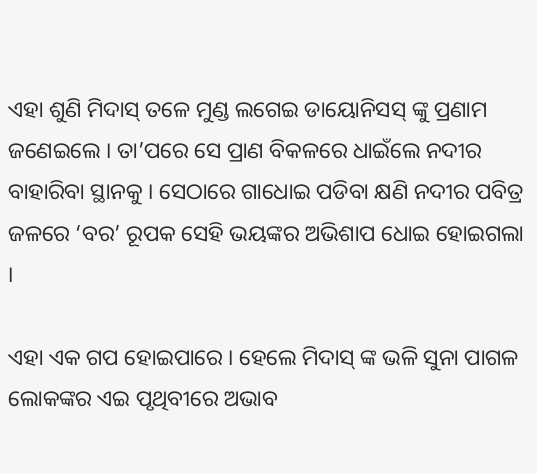ଏହା ଶୁଣି ମିଦାସ୍ ତଳେ ମୁଣ୍ଡ ଲଗେଇ ଡାୟୋନିସସ୍ ଙ୍କୁ ପ୍ରଣାମ ଜଣେଇଲେ । ତା’ପରେ ସେ ପ୍ରାଣ ବିକଳରେ ଧାଇଁଲେ ନଦୀର ବାହାରିବା ସ୍ଥାନକୁ । ସେଠାରେ ଗାଧୋଇ ପଡିବା କ୍ଷଣି ନଦୀର ପବିତ୍ର ଜଳରେ ‘ବର’ ରୂପକ ସେହି ଭୟଙ୍କର ଅଭିଶାପ ଧୋଇ ହୋଇଗଲା ।

ଏହା ଏକ ଗପ ହୋଇପାରେ । ହେଲେ ମିଦାସ୍ ଙ୍କ ଭଳି ସୁନା ପାଗଳ ଲୋକଙ୍କର ଏଇ ପୃଥିବୀରେ ଅଭାବ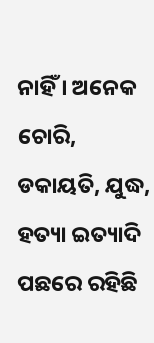ନାହିଁ । ଅନେକ ଚୋରି, ଡକାୟତି, ଯୁଦ୍ଧ, ହତ୍ୟା ଇତ୍ୟାଦି ପଛରେ ରହିଛି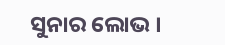ସୁନାର ଲୋଭ ।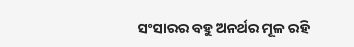ସଂସାରର ବହୁ ଅନର୍ଥର ମୂଳ ରହି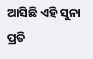ଆସିଛି ଏହି ସୁନା ପ୍ରତି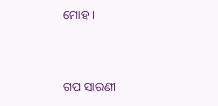ମୋହ ।


ଗପ ସାରଣୀ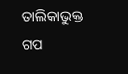ତାଲିକାଭୁକ୍ତ ଗପ